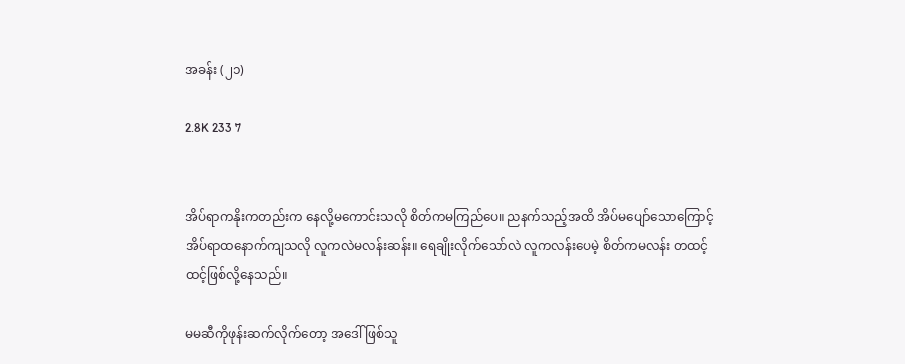အခန်း (၂၁)

2.8K 233 7


အိပ်ရာကနိုးကတည်းက နေလို့မကောင်းသလို စိတ်ကမကြည်ပေ။ ညနက်သည့်အထိ အိပ်မပျော်သောကြောင့် အိပ်ရာထနောက်ကျသလို လူကလဲမလန်းဆန်း။ ရေချိုးလိုက်သော်လဲ လူကလန်းပေမဲ့ စိတ်ကမလန်း တထင့်ထင့်ဖြစ်လို့နေသည်။

မမဆီကိုဖုန်းဆက်လိုက်တော့ အဒေါ်ဖြစ်သူ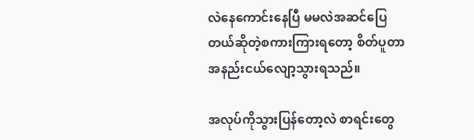လဲနေကောင်းနေပြီ မမလဲအဆင်ပြေတယ်ဆိုတဲ့စကားကြားရတော့ စိတ်ပူတာအနည်းငယ်လျော့သွားရသည်။

အလုပ်ကိုသွားပြန်တော့လဲ စာရင်းတွေ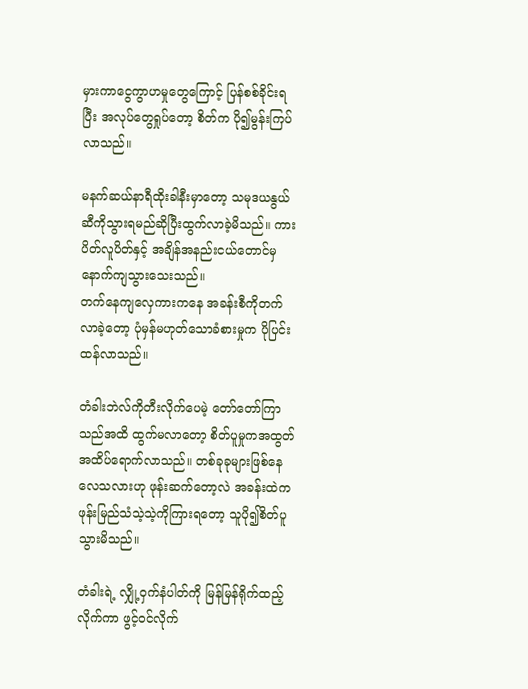မှားကာငွေကွာဟမှုတွေကြောင့် ပြန်စစ်ခိုင်းရပြီး အလုပ်တွေရှုပ်တော့ စိတ်က ပို၍မွန်းကြပ်လာသည်။

မနက်ဆယ်နာရီထိုးခါနီးမှာတော့ သမုဒယနွယ်ဆီကိုသွားရမည်ဆိုပြီးထွက်လာခဲ့မိသည်။ ကားပိတ်လူပိတ်နှင့် အချိန်အနည်းငယ်တောင်မှနောက်ကျသွားသေးသည်။
တက်နေကျလှေကားကနေ အခန်းစီကိုတက်လာခဲ့တော့ ပုံမှန်မဟုတ်သောခံစားမှုက ပိုပြင်းထန်လာသည်။

တံခါးဘဲလ်ကိုတီးလိုက်ပေမဲ့ တော်တော်ကြာသည်အထိ ထွက်မလာတော့ စိတ်ပူမှုကအထွတ်အထိပ်ရောက်လာသည်။ တစ်ခုခုများဖြစ်နေလေသလားဟု ဖုန်းဆက်တော့လဲ အခန်းထဲက ဖုန်းမြည်သံသဲ့သဲ့ကိုကြားရတော့ သူပို၍စိတ်ပူသွားမိသည်။

တံခါးရဲ့ လျှို့ဝှက်နံပါတ်ကို မြန်မြန်ရိုက်ထည့်လိုက်ကာ ဖွင့်ဝင်လိုက်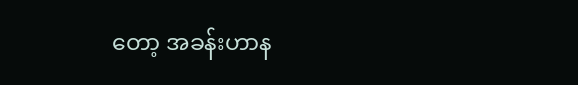တော့ အခန်းဟာန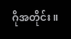ဂိုအတိုင်း။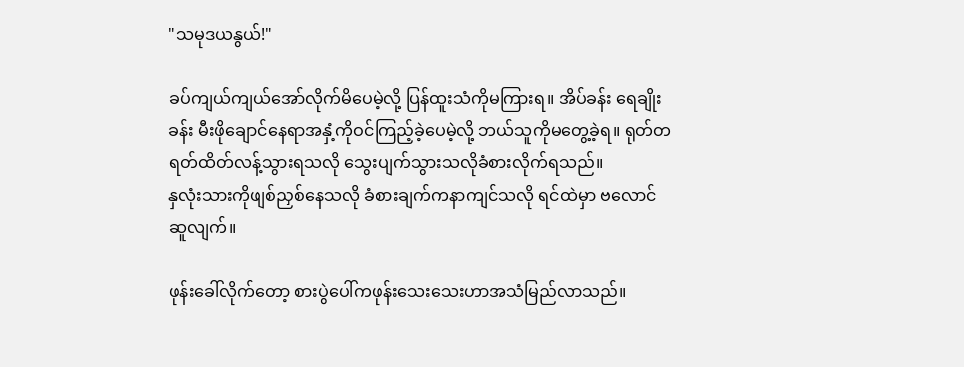"သမုဒယနွယ်!"

ခပ်ကျယ်ကျယ်အော်လိုက်မိပေမဲ့လို့ ပြန်ထူးသံကိုမကြားရ။ အိပ်ခန်း ရေချိုးခန်း မီးဖိုချောင်နေရာအနှံ့ကိုဝင်ကြည့်ခဲ့ပေမဲ့လို့ ဘယ်သူကိုမတွေ့ခဲ့ရ။ ရုတ်တရတ်ထိတ်လန့်သွားရသလို သွေးပျက်သွားသလိုခံစားလိုက်ရသည်။
နှလုံးသားကိုဖျစ်ညှစ်နေသလို ခံစားချက်ကနာကျင်သလို ရင်ထဲမှာ ဗလောင်ဆူလျက်။

ဖုန်းခေါ်လိုက်တော့ စားပွဲပေါ်ကဖုန်းသေးသေးဟာအသံမြည်လာသည်။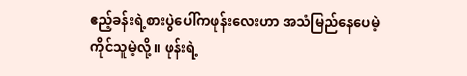ဧည့်ခန်းရဲ့စားပွဲပေါ်ကဖုန်းလေးဟာ အသံမြည်နေပေမဲ့ ကိုင်သူမဲ့လို့။ ဖုန်းရဲ့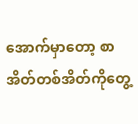အောက်မှာတော့ စာအိတ်တစ်အိတ်ကိုတွေ့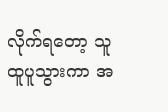လိုက်ရတော့ သူထူပူသွားကာ အ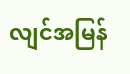လျင်အမြန်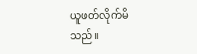ယူဖတ်လိုက်မိသည်။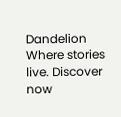Dandelion Where stories live. Discover now